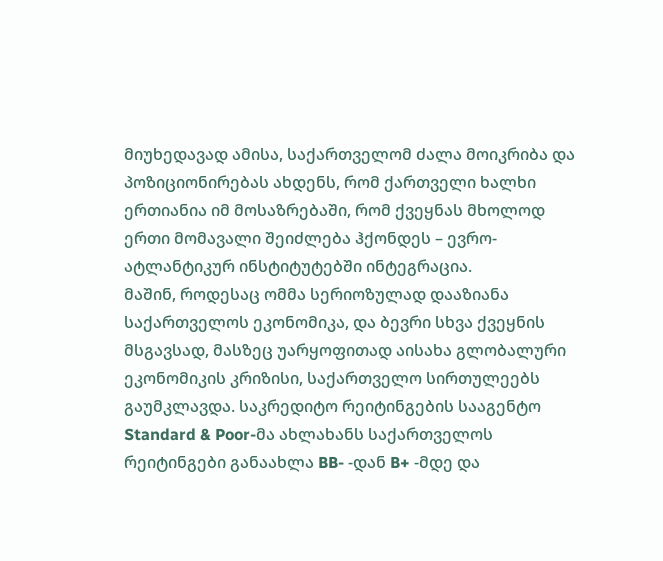მიუხედავად ამისა, საქართველომ ძალა მოიკრიბა და პოზიციონირებას ახდენს, რომ ქართველი ხალხი ერთიანია იმ მოსაზრებაში, რომ ქვეყნას მხოლოდ ერთი მომავალი შეიძლება ჰქონდეს – ევრო-ატლანტიკურ ინსტიტუტებში ინტეგრაცია.
მაშინ, როდესაც ომმა სერიოზულად დააზიანა საქართველოს ეკონომიკა, და ბევრი სხვა ქვეყნის მსგავსად, მასზეც უარყოფითად აისახა გლობალური ეკონომიკის კრიზისი, საქართველო სირთულეებს გაუმკლავდა. საკრედიტო რეიტინგების სააგენტო Standard & Poor-მა ახლახანს საქართველოს რეიტინგები განაახლა BB- -დან B+ -მდე და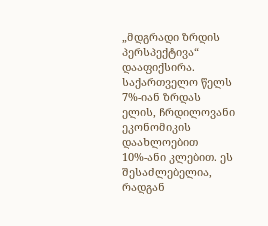„მდგრადი ზრდის პერსპექტივა“ დააფიქსირა. საქართველო წელს 7%-იან ზრდას ელის, ჩრდილოვანი ეკონომიკის დაახლოებით 10%-ანი კლებით. ეს შესაძლებელია, რადგან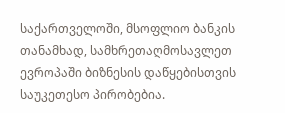საქართველოში, მსოფლიო ბანკის თანამხად, სამხრეთაღმოსავლეთ ევროპაში ბიზნესის დაწყებისთვის საუკეთესო პირობებია.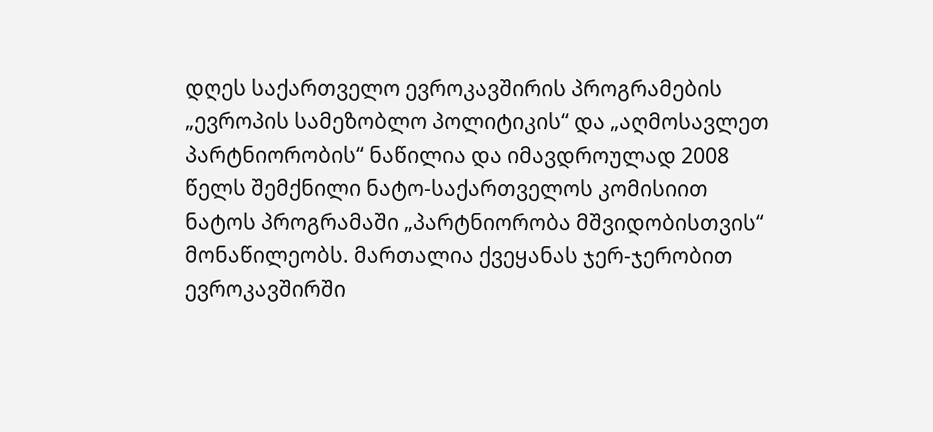დღეს საქართველო ევროკავშირის პროგრამების „ევროპის სამეზობლო პოლიტიკის“ და „აღმოსავლეთ პარტნიორობის“ ნაწილია და იმავდროულად 2008 წელს შემქნილი ნატო-საქართველოს კომისიით ნატოს პროგრამაში „პარტნიორობა მშვიდობისთვის“ მონაწილეობს. მართალია ქვეყანას ჯერ-ჯერობით ევროკავშირში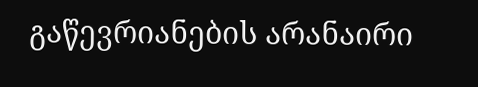გაწევრიანების არანაირი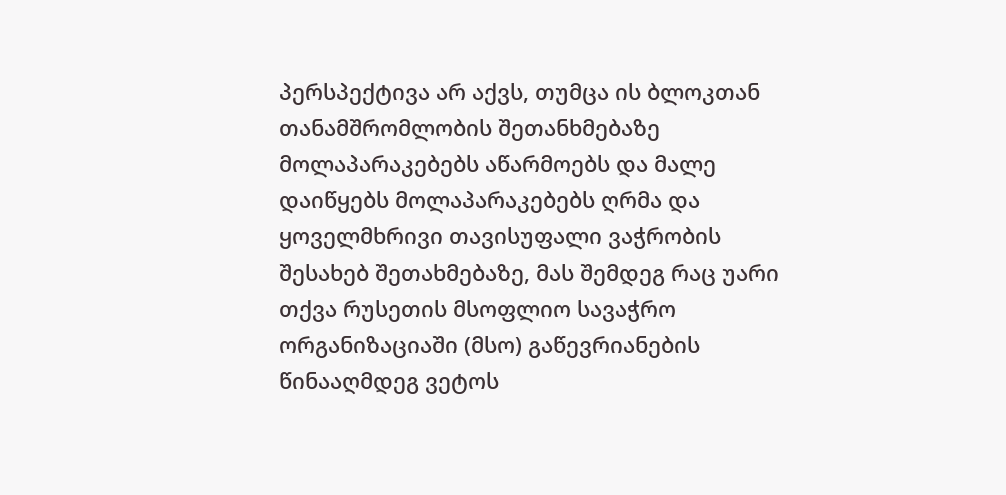პერსპექტივა არ აქვს, თუმცა ის ბლოკთან თანამშრომლობის შეთანხმებაზე მოლაპარაკებებს აწარმოებს და მალე დაიწყებს მოლაპარაკებებს ღრმა და ყოველმხრივი თავისუფალი ვაჭრობის შესახებ შეთახმებაზე, მას შემდეგ რაც უარი თქვა რუსეთის მსოფლიო სავაჭრო ორგანიზაციაში (მსო) გაწევრიანების წინააღმდეგ ვეტოს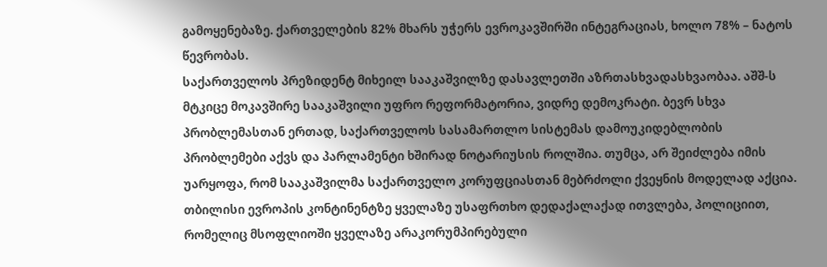გამოყენებაზე. ქართველების 82% მხარს უჭერს ევროკავშირში ინტეგრაციას, ხოლო 78% – ნატოს წევრობას.
საქართველოს პრეზიდენტ მიხეილ სააკაშვილზე დასავლეთში აზრთასხვადასხვაობაა. აშშ-ს მტკიცე მოკავშირე სააკაშვილი უფრო რეფორმატორია, ვიდრე დემოკრატი. ბევრ სხვა პრობლემასთან ერთად, საქართველოს სასამართლო სისტემას დამოუკიდებლობის პრობლემები აქვს და პარლამენტი ხშირად ნოტარიუსის როლშია. თუმცა, არ შეიძლება იმის უარყოფა, რომ სააკაშვილმა საქართველო კორუფციასთან მებრძოლი ქვეყნის მოდელად აქცია. თბილისი ევროპის კონტინენტზე ყველაზე უსაფრთხო დედაქალაქად ითვლება, პოლიციით, რომელიც მსოფლიოში ყველაზე არაკორუმპირებული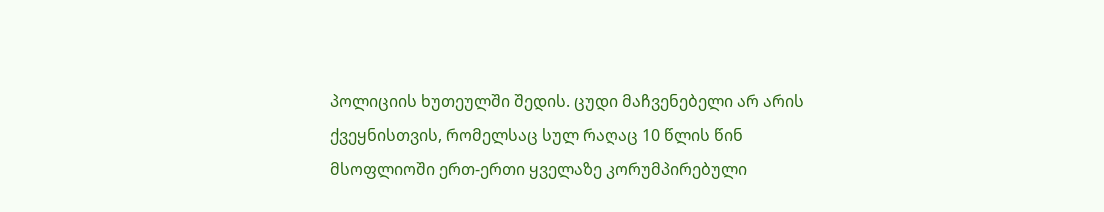პოლიციის ხუთეულში შედის. ცუდი მაჩვენებელი არ არის ქვეყნისთვის, რომელსაც სულ რაღაც 10 წლის წინ მსოფლიოში ერთ-ერთი ყველაზე კორუმპირებული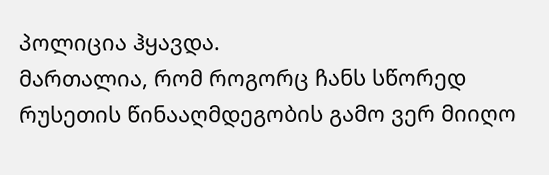პოლიცია ჰყავდა.
მართალია, რომ როგორც ჩანს სწორედ რუსეთის წინააღმდეგობის გამო ვერ მიიღო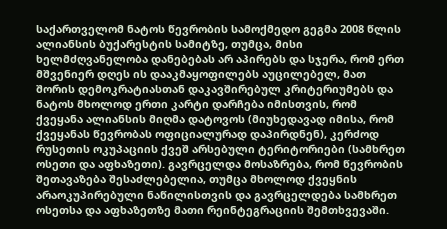საქართველომ ნატოს წევრობის სამოქმედო გეგმა 2008 წლის ალიანსის ბუქარესტის სამიტზე, თუმცა, მისი ხელმძღვანელობა დანებებას არ აპირებს და სჯერა, რომ ერთ მშვენიერ დღეს ის დააკმაყოფილებს აუცილებელ, მათ შორის დემოკრატიასთან დაკავშირებულ კრიტერიუმებს და ნატოს მხოლოდ ერთი კარტი დარჩება იმისთვის, რომ ქვეყანა ალიანსის მიღმა დატოვოს (მიუხედავად იმისა, რომ ქვეყანას წევრობას ოფიციალურად დაპირდნენ), კერძოდ რუსეთის ოკუპაციის ქვეშ არსებული ტერიტორიები (სამხრეთ ოსეთი და აფხაზეთი). გავრცელდა მოსაზრება, რომ წევრობის შეთავაზება შესაძლებელია, თუმცა მხოლოდ ქვეყნის არაოკუპირებული ნაწილისთვის და გავრცელდება სამხრეთ ოსეთსა და აფხაზეთზე მათი რეინტეგრაციის შემთხვევაში.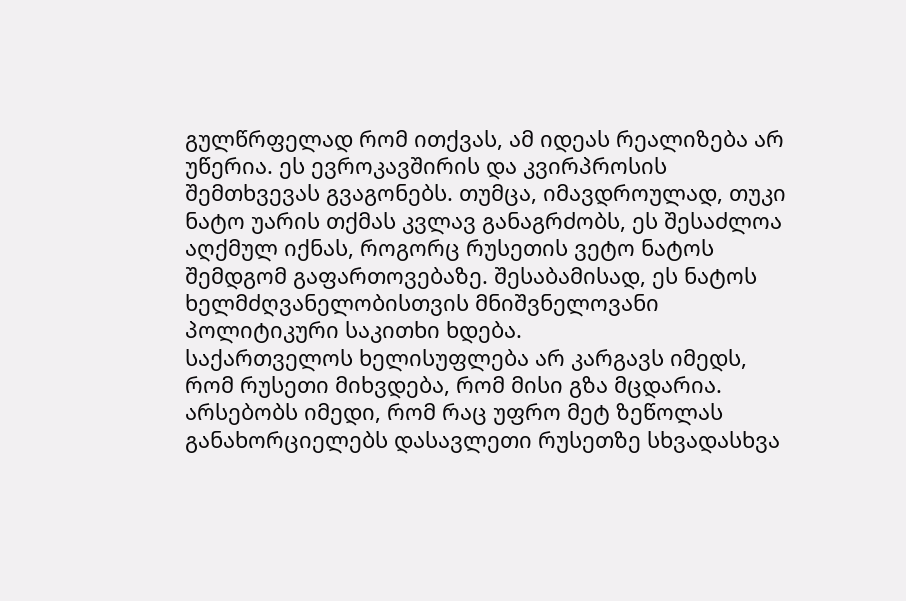გულწრფელად რომ ითქვას, ამ იდეას რეალიზება არ უწერია. ეს ევროკავშირის და კვირპროსის შემთხვევას გვაგონებს. თუმცა, იმავდროულად, თუკი ნატო უარის თქმას კვლავ განაგრძობს, ეს შესაძლოა აღქმულ იქნას, როგორც რუსეთის ვეტო ნატოს შემდგომ გაფართოვებაზე. შესაბამისად, ეს ნატოს ხელმძღვანელობისთვის მნიშვნელოვანი პოლიტიკური საკითხი ხდება.
საქართველოს ხელისუფლება არ კარგავს იმედს, რომ რუსეთი მიხვდება, რომ მისი გზა მცდარია. არსებობს იმედი, რომ რაც უფრო მეტ ზეწოლას განახორციელებს დასავლეთი რუსეთზე სხვადასხვა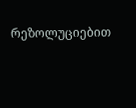რეზოლუციებით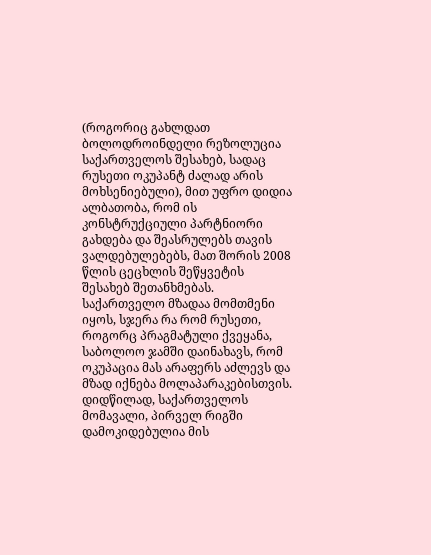(როგორიც გახლდათ ბოლოდროინდელი რეზოლუცია საქართველოს შესახებ, სადაც რუსეთი ოკუპანტ ძალად არის მოხსენიებული), მით უფრო დიდია ალბათობა, რომ ის კონსტრუქციული პარტნიორი გახდება და შეასრულებს თავის ვალდებულებებს, მათ შორის 2008 წლის ცეცხლის შეწყვეტის შესახებ შეთანხმებას. საქართველო მზადაა მომთმენი იყოს, სჯერა რა რომ რუსეთი, როგორც პრაგმატული ქვეყანა, საბოლოო ჯამში დაინახავს, რომ ოკუპაცია მას არაფერს აძლევს და მზად იქნება მოლაპარაკებისთვის.
დიდწილად, საქართველოს მომავალი, პირველ რიგში დამოკიდებულია მის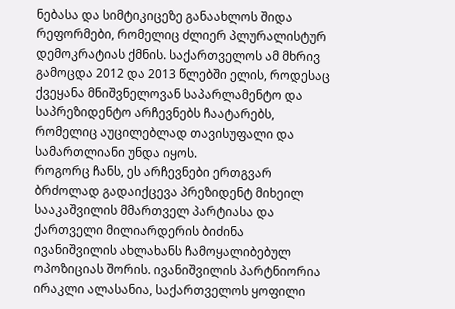ნებასა და სიმტიკიცეზე განაახლოს შიდა რეფორმები, რომელიც ძლიერ პლურალისტურ დემოკრატიას ქმნის. საქართველოს ამ მხრივ გამოცდა 2012 და 2013 წლებში ელის, როდესაც ქვეყანა მნიშვნელოვან საპარლამენტო და საპრეზიდენტო არჩევნებს ჩაატარებს, რომელიც აუცილებლად თავისუფალი და სამართლიანი უნდა იყოს.
როგორც ჩანს, ეს არჩევნები ერთგვარ ბრძოლად გადაიქცევა პრეზიდენტ მიხეილ სააკაშვილის მმართველ პარტიასა და ქართველი მილიარდერის ბიძინა ივანიშვილის ახლახანს ჩამოყალიბებულ ოპოზიციას შორის. ივანიშვილის პარტნიორია ირაკლი ალასანია, საქართველოს ყოფილი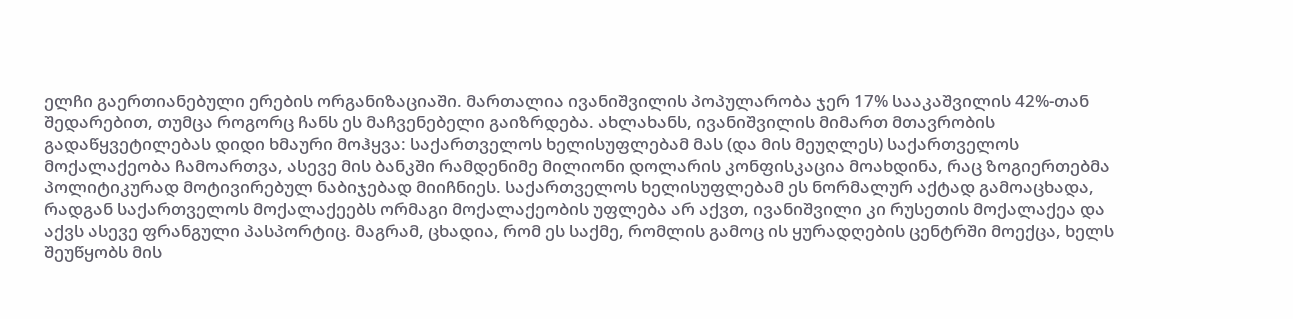ელჩი გაერთიანებული ერების ორგანიზაციაში. მართალია ივანიშვილის პოპულარობა ჯერ 17% სააკაშვილის 42%-თან შედარებით, თუმცა როგორც ჩანს ეს მაჩვენებელი გაიზრდება. ახლახანს, ივანიშვილის მიმართ მთავრობის გადაწყვეტილებას დიდი ხმაური მოჰყვა: საქართველოს ხელისუფლებამ მას (და მის მეუღლეს) საქართველოს მოქალაქეობა ჩამოართვა, ასევე მის ბანკში რამდენიმე მილიონი დოლარის კონფისკაცია მოახდინა, რაც ზოგიერთებმა პოლიტიკურად მოტივირებულ ნაბიჯებად მიიჩნიეს. საქართველოს ხელისუფლებამ ეს ნორმალურ აქტად გამოაცხადა, რადგან საქართველოს მოქალაქეებს ორმაგი მოქალაქეობის უფლება არ აქვთ, ივანიშვილი კი რუსეთის მოქალაქეა და აქვს ასევე ფრანგული პასპორტიც. მაგრამ, ცხადია, რომ ეს საქმე, რომლის გამოც ის ყურადღების ცენტრში მოექცა, ხელს შეუწყობს მის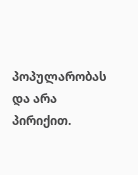პოპულარობას და არა პირიქით.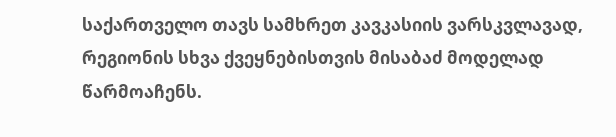საქართველო თავს სამხრეთ კავკასიის ვარსკვლავად, რეგიონის სხვა ქვეყნებისთვის მისაბაძ მოდელად წარმოაჩენს.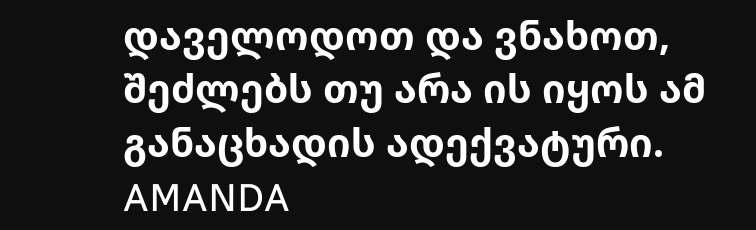დაველოდოთ და ვნახოთ, შეძლებს თუ არა ის იყოს ამ განაცხადის ადექვატური.
AMANDA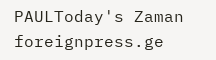PAULToday's Zaman
foreignpress.ge